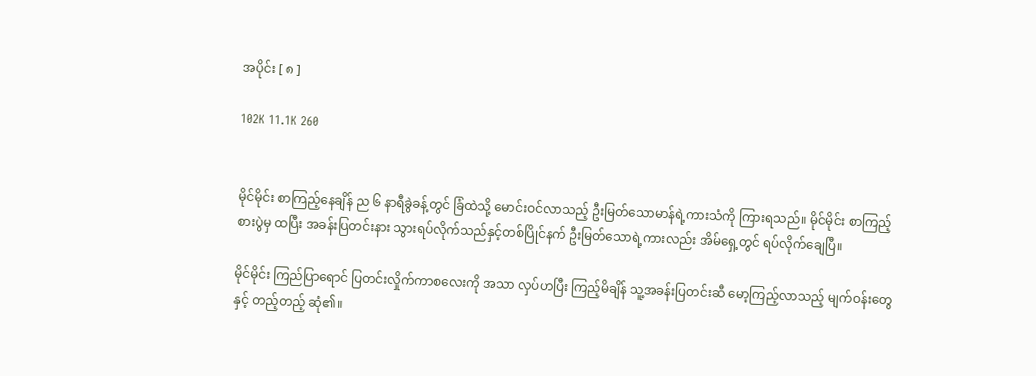အပိုင်း [ ၈ ]

102K 11.1K 260


မိုင်မိုင်း စာကြည့်နေချိန် ည ၆ နာရီခွဲခန့်တွင် ခြံထဲသို့ မောင်းဝင်လာသည့် ဦးမြတ်သောမာန်ရဲ့ကားသံကို ကြားရသည်။ မိုင်မိုင်း စာကြည့်စားပွဲမှ ထပြီး အခန်းပြတင်းနား သွားရပ်လိုက်သည်နှင့်တစ်ပြိုင်နက် ဦးမြတ်သောရဲ့ကားလည်း အိမ်ရှေ့တွင် ရပ်လိုက်ချေပြီ။

မိုင်မိုင်း ကြည်ပြာရောင် ပြတင်းလှိုက်ကာစလေးကို အသာ လှပ်ဟပြီး ကြည့်မိချိန် သူ့အခန်းပြတင်းဆီ မော့ကြည့်လာသည့် မျက်ဝန်းတွေနှင့် တည့်တည့် ဆုံ၏။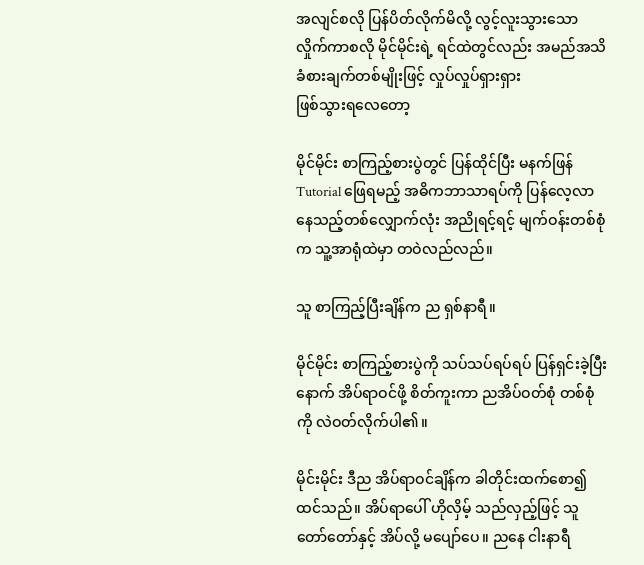အလျင်စလို ပြန်ပိတ်လိုက်မိလို့ လွင့်လူးသွားသော လှိုက်ကာစလို မိုင်မိုင်းရဲ့ ရင်ထဲတွင်လည်း အမည်အသိ ခံစားချက်တစ်မျိုးဖြင့် လှုပ်လှုပ်ရှားရှား
ဖြစ်သွားရလေတော့

မိုင်မိုင်း စာကြည့်စားပွဲတွင် ပြန်ထိုင်ပြီး မနက်ဖြန် Tutorial ဖြေရမည့် အဓိကဘာသာရပ်ကို ပြန်လေ့လာနေသည့်တစ်လျှောက်လုံး အညိုရင့်ရင့် မျက်ဝန်းတစ်စုံက သူ့အာရုံထဲမှာ တဝဲလည်လည်။

သူ စာကြည့်ပြီးချိန်က ည ရှစ်နာရီ။

မိုင်မိုင်း စာကြည့်စားပွဲကို သပ်သပ်ရပ်ရပ် ပြန်ရှင်းခဲ့ပြီးနောက် အိပ်ရာဝင်ဖို့ စိတ်ကူးကာ ညအိပ်ဝတ်စုံ တစ်စုံကို လဲဝတ်လိုက်ပါ၏။

မိုင်းမိုင်း ဒီည အိပ်ရာဝင်ချိန်က ခါတိုင်းထက်စော၍ထင်သည်။ အိပ်ရာပေါ် ဟိုလှိမ့် သည်လှည့်ဖြင့် သူ တော်တော်နှင့် အိပ်လို့ မပျော်ပေ။ ညနေ ငါးနာရီ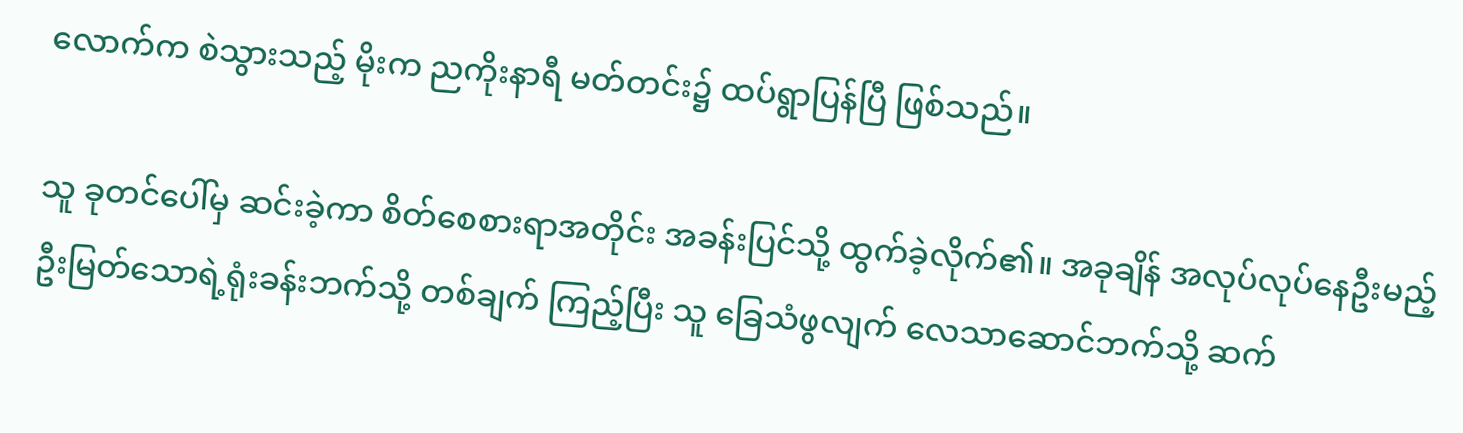လောက်က စဲသွားသည့် မိုးက ညကိုးနာရီ မတ်တင်း၌ ထပ်ရွာပြန်ပြီ ဖြစ်သည်။

သူ ခုတင်ပေါ်မှ ဆင်းခဲ့ကာ စိတ်စေစားရာအတိုင်း အခန်းပြင်သို့ ထွက်ခဲ့လိုက်၏။ အခုချိန် အလုပ်လုပ်နေဦးမည့် ဦးမြတ်သောရဲ့ရုံးခန်းဘက်သို့ တစ်ချက် ကြည့်ပြီး သူ ခြေသံဖွလျက် လေသာဆောင်ဘက်သို့ ဆက်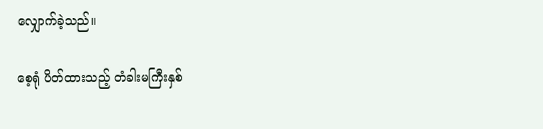လျှောက်ခဲ့သည်။

စေ့ရုံ ပိတ်ထားသည့် တံခါးမကြီးနှစ်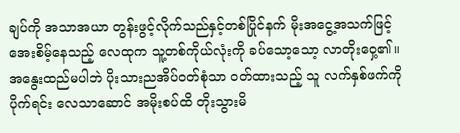ချပ်ကို အသာအယာ တွန်းဖွင့်လိုက်သည်နှင့်တစ်ပြိုင်နက် မိုးအငွေ့အသက်ဖြင့် အေးစိမ့်နေသည့် လေထုက သူ့တစ်ကိုယ်လုံးကို ခပ်သော့သော့ လာတိုးဝှေ့၏။ အနွေးထည်မပါဘဲ ပိုးသားညအိပ်ဝတ်စုံသာ ဝတ်ထားသည့် သူ လက်နှစ်ဖက်ကို ပိုက်ရင်း လေသာဆောင် အမိုးစပ်ထိ တိုးသွားမိ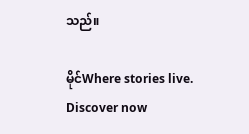သည်။

မိုင်Where stories live. Discover now